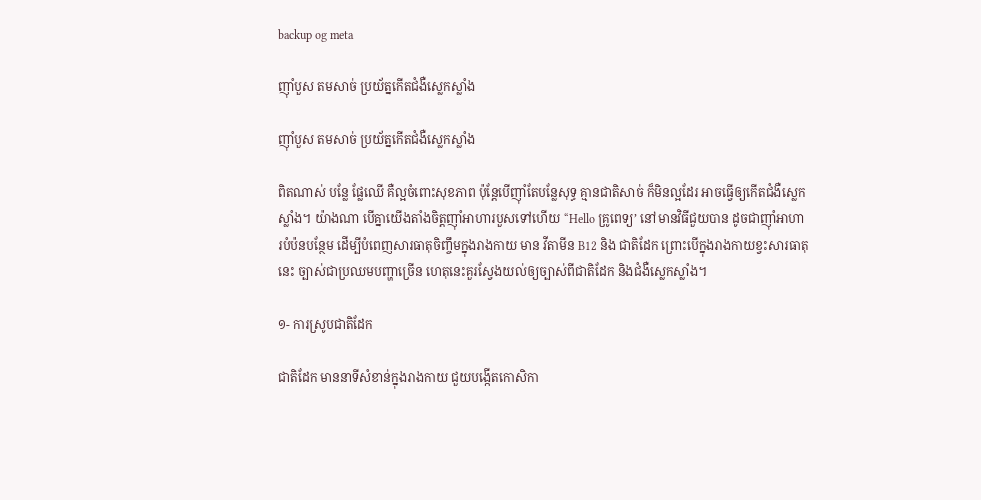backup og meta

ញ៉ាំបួស តមសាច់ ប្រយ័ត្នកើតជំងឺស្លេកស្លាំង

ញ៉ាំបួស តមសាច់ ប្រយ័ត្នកើតជំងឺស្លេកស្លាំង

ពិតណាស់ បន្លែ ផ្លែឈើ គឺល្អចំពោះសុខភាព ប៉ុន្តែបើញ៉ាំតែបន្លែសុទ្ធ គ្មានជាតិសាច់ ក៏មិនល្អដែរ អាចធ្វើឲ្យកើតជំងឺស្លេកស្លាំង។ យ៉ាងណា បើគ្នាយើងតាំងចិត្តញ៉ាំអាហារបួសទៅហើយ “Hello គ្រូពេទ្យ’ នៅមានវិធីជួយបាន ដូចជាញ៉ាំអាហារបំប៉នបន្ថែម ដើម្បីបំពេញសារធាតុចិញ្ចឹមក្នុងរាងកាយ មាន វីតាមីន B12 និង ជាតិដែក ព្រោះបើក្នុងរាងកាយខ្វះសារធាតុនេះ ច្បាស់ជាប្រឈមបញ្ហាច្រើន ហេតុនេះគួរស្វែងយល់ឲ្យច្បាស់ពីជាតិដែក និងជំងឺស្លេកស្លាំង។

១- ការស្រូបជាតិដែក

ជាតិដែក មាននាទីសំខាន់ក្នុងរាងកាយ ជួយបង្កើតកោសិកា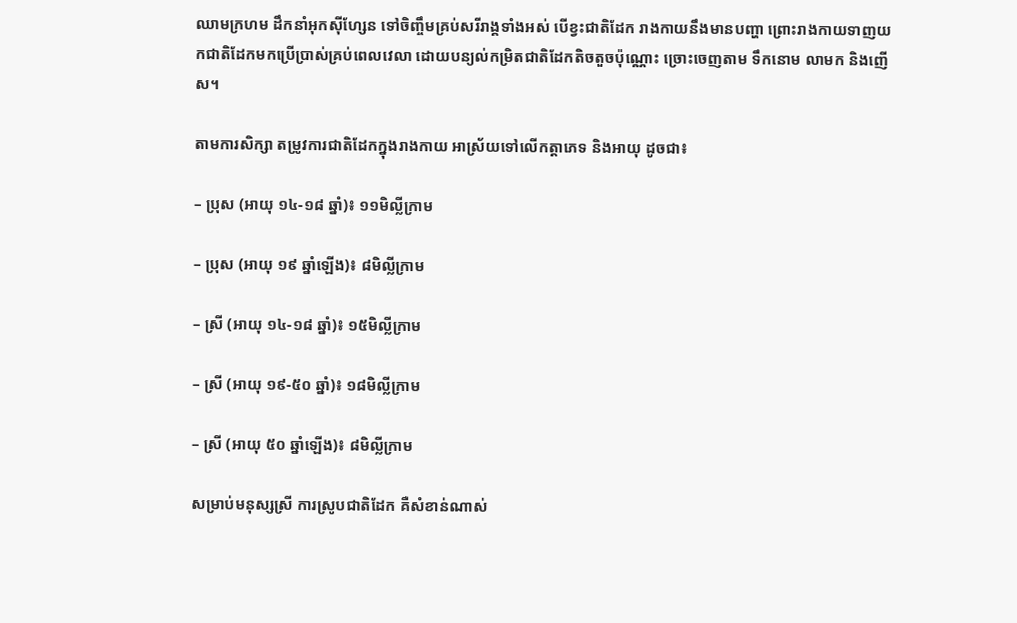ឈាមក្រហម ដឹកនាំអុកស៊ីហ្សែន ទៅចិញ្ចឹមគ្រប់សរីរាង្គទាំងអស់ បើខ្វះជាតិដែក រាងកាយនឹងមានបញ្ហា ព្រោះរាងកាយទាញយកជាតិដែកមកប្រើប្រាស់គ្រប់ពេលវេលា ដោយបន្យល់កម្រិតជាតិដែកតិចតួចប៉ុណ្ណោះ ច្រោះចេញតាម ទឹកនោម លាមក និងញើស។

តាមការសិក្សា តម្រូវការជាតិដែកក្នុងរាងកាយ អាស្រ័យទៅលើកត្តាភេទ និងអាយុ ដូចជា៖

– ប្រុស (អាយុ ១៤-១៨ ឆ្នាំ)៖ ១១មិល្លីក្រាម

– ប្រុស (អាយុ ១៩ ឆ្នាំឡើង)៖ ៨មិល្លីក្រាម

– ស្រី (អាយុ ១៤-១៨ ឆ្នាំ)៖ ១៥មិល្លីក្រាម

– ស្រី (អាយុ ១៩-៥០ ឆ្នាំ)៖ ១៨មិល្លីក្រាម

– ស្រី (អាយុ ៥០ ឆ្នាំឡើង)៖ ៨មិល្លីក្រាម

សម្រាប់មនុស្សស្រី ការស្រូបជាតិដែក គឺសំខាន់ណាស់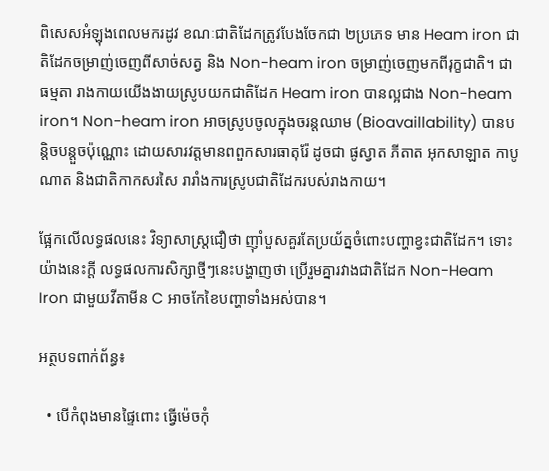ពិសេសអំឡុងពេលមករដូវ ខណៈជាតិដែកត្រូវបែងចែកជា ២ប្រភេទ មាន Heam iron ជាតិដែកចម្រាញ់ចេញពីសាច់សត្វ និង Non-heam iron ចម្រាញ់ចេញមកពីរុក្ខជាតិ។ ជាធម្មតា រាងកាយយើងងាយស្រូបយកជាតិដែក Heam iron បានល្អជាង Non-heam iron។ Non-heam iron អាចស្រូបចូលក្នុងចរន្តឈាម (Bioavaillability) បានបន្តិចបន្តួចប៉ុណ្ណោះ ដោយសារវត្តមានពពួកសារធាតុរ៉ែ ដូចជា ផូស្វាត ភីតាត អុកសាឡាត កាបូណាត និងជាតិកាកសរសៃ រារាំងការស្រូបជាតិដែករបស់រាងកាយ។

ផ្អែកលើលទ្ធផលនេះ វិទ្យាសាស្រ្តជឿថា ញ៉ាំបួសគួរតែប្រយ័ត្នចំពោះបញ្ហាខ្វះជាតិដែក។ ទោះយ៉ាងនេះក្តី លទ្ធផលការសិក្សាថ្មីៗនេះបង្ហាញថា ប្រើរួមគ្នារវាងជាតិដែក Non-Heam Iron ជាមួយវីតាមីន C អាចកែខៃបញ្ហាទាំងអស់បាន។

អត្ថបទពាក់ព័ន្ធ៖

  • បើកំពុងមានផ្ទៃពោះ ធ្វើម៉េចកុំ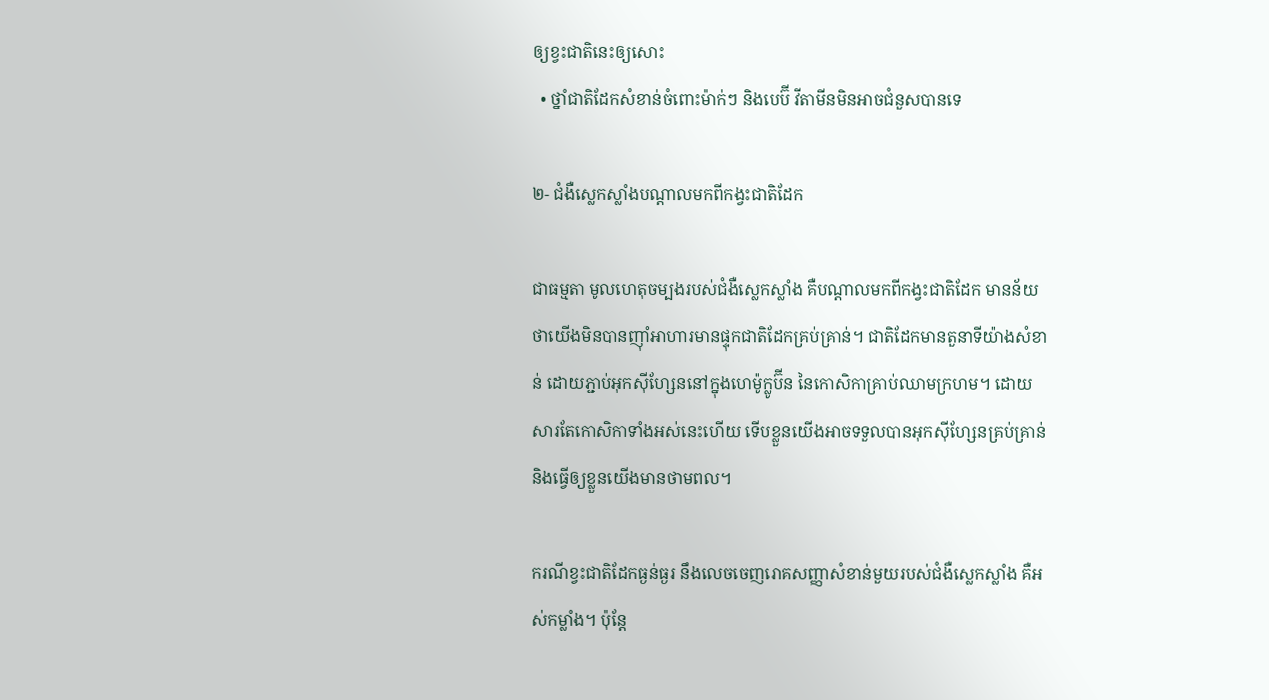ឲ្យខ្វះជាតិនេះឲ្យសោះ
  • ថ្នាំជាតិដែកសំខាន់ចំពោះម៉ាក់ៗ និងបេប៊ី វីតាមីនមិនអាចជំនួសបានទេ

២- ជំងឺស្លេកស្លាំងបណ្ដាលមកពីកង្វះជាតិដែក

ជាធម្មតា មូលហេតុចម្បងរបស់ជំងឺស្លេកស្លាំង គឺបណ្ដាលមកពីកង្វះជាតិដែក មានន័យថាយើងមិនបានញ៉ាំអាហារមានផ្ទុកជាតិដែកគ្រប់គ្រាន់។ ជាតិដែកមានតួនាទីយ៉ាងសំខាន់ ដោយភ្ជាប់អុកស៊ីហ្សែននៅក្នុងហេម៉ូក្លូប៊ីន នៃកោសិកាគ្រាប់ឈាមក្រហម។ ដោយសារតែកោសិកាទាំងអស់នេះហើយ ទើបខ្លួនយើងអាចទទួលបានអុកស៊ីហ្សែនគ្រប់គ្រាន់ និងធ្វើឲ្យខ្លួនយើងមានថាមពល។

ករណីខ្វះជាតិដែកធ្ងន់ធ្ងរ នឹងលេចចេញរោគសញ្ញាសំខាន់មួយរបស់ជំងឺស្លេកស្លាំង គឺអស់កម្លាំង។ ប៉ុន្តែ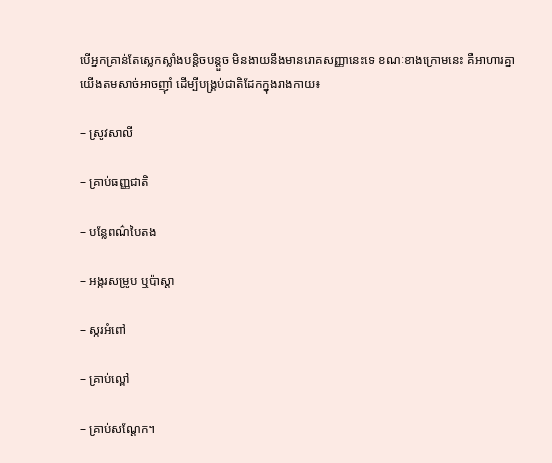បើអ្នកគ្រាន់តែស្លេកស្លាំងបន្តិចបន្តួច មិនងាយនឹងមានរោគសញ្ញានេះទេ ខណៈខាងក្រោមនេះ គឺអាហារគ្នាយើងតមសាច់អាចញ៉ាំ ដើម្បីបង្រ្គប់ជាតិដែកក្នុងរាងកាយ៖

– ស្រូវសាលី

– គា្រប់ធញ្ញជាតិ

– បន្លែពណ៌បៃតង

– អង្ករសម្រូប ឬប៉ាស្តា

– ស្ករអំពៅ

– គ្រាប់ល្ពៅ

– គ្រាប់សណ្ដែក។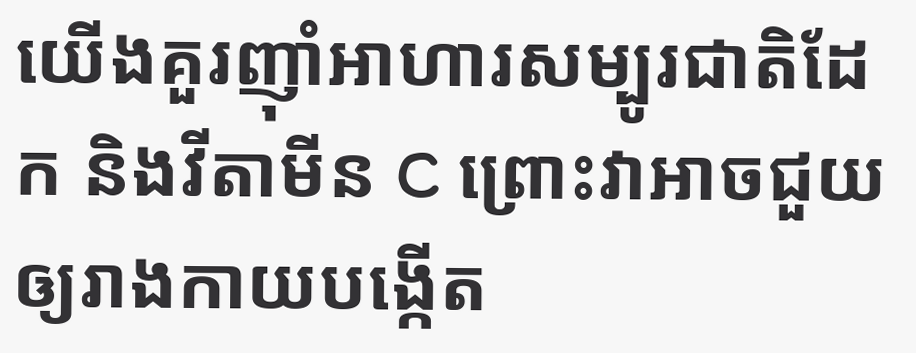យើងគួរញ៉ាំអាហារសម្បូរជាតិដែក និងវីតាមីន C ព្រោះវាអាចជួយឲ្យរាងកាយបង្កើត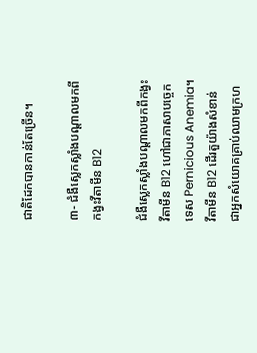ជាតិដែកបានកាន់តែច្រើន។

៣- ជំងឺស្លេកស្លាំងបណ្ដាលមកពីកង្វះវីតាមីន B12

ជំងឺស្លេកស្លាំងបណ្ដាលមកពីកង្វះវីតាមីន B12 ហៅជាភាសាបច្ចេកទេស Pernicious Anemia។ វីតាមីន B12 ដើរតួយ៉ាងសំខាន់ ជាអ្នកសំយោគគ្រាប់ឈាមក្រហ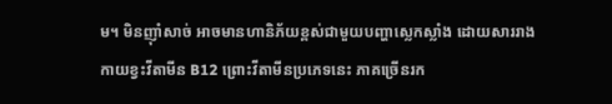ម។ មិនញ៉ាំសាច់ អាចមានហានិភ័យខ្ពស់ជាមួយបញ្ហាស្លេកស្លាំង ដោយសាររាងកាយខ្វះវីតាមីន B12 ព្រោះវីតាមីនប្រភេទនេះ ភាគច្រើនរក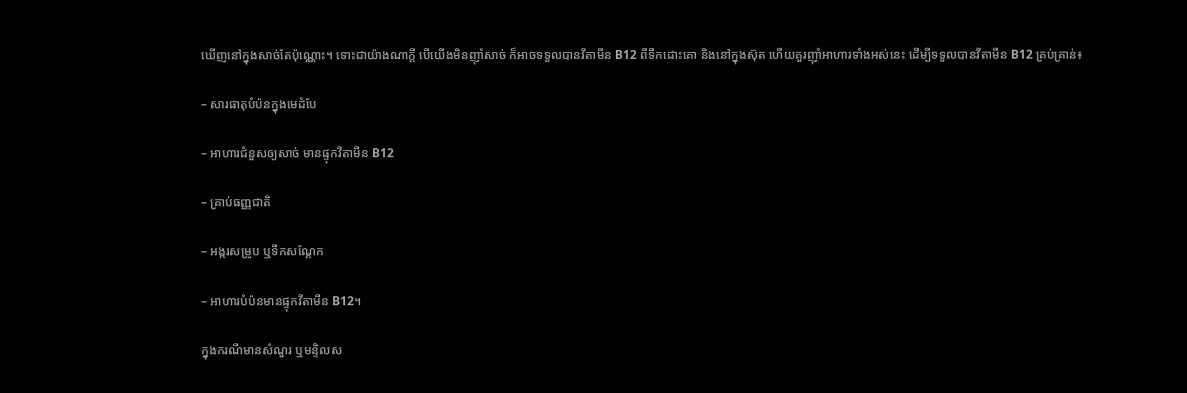ឃើញនៅក្នុងសាច់តែប៉ុណ្ណោះ។ ទោះជាយ៉ាងណាក្តី បើយើងមិនញ៉ាំសាច់ ក៏អាចទទួលបានវីតាមីន B12 ពីទឹកដោះគោ និងនៅក្នុងស៊ុត ហើយគួរញ៉ាំអាហារទាំងអស់នេះ ដើម្បីទទួលបានវីតាមីន B12 គ្រប់គ្រាន់៖

– សារធាតុបំប៉នក្នុងមេដំបែ

– អាហារជំនួសឲ្យសាច់ មានផ្ទុកវីតាមីន B12

– គ្រាប់ធញ្ញជាតិ

– អង្ករសម្រូប ឬទឹកសណ្ដែក

– អាហារបំប៉នមានផ្ទុកវីតាមីន B12។

ក្នុងករណីមានសំណួរ ឬមន្ទិលស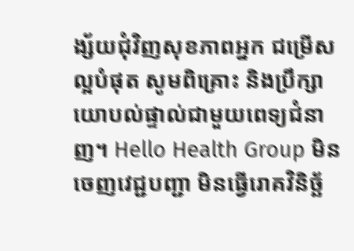ង្ស័យជុំវិញសុខភាពអ្នក ជម្រើសល្អបំផុត សូមពិគ្រោះ និងប្រឹក្សាយោបល់ផ្ទាល់ជាមួយពេទ្យជំនាញ។ Hello Health Group មិនចេញវេជ្ជបញ្ជា មិនធ្វើរោគវិនិច្ឆ័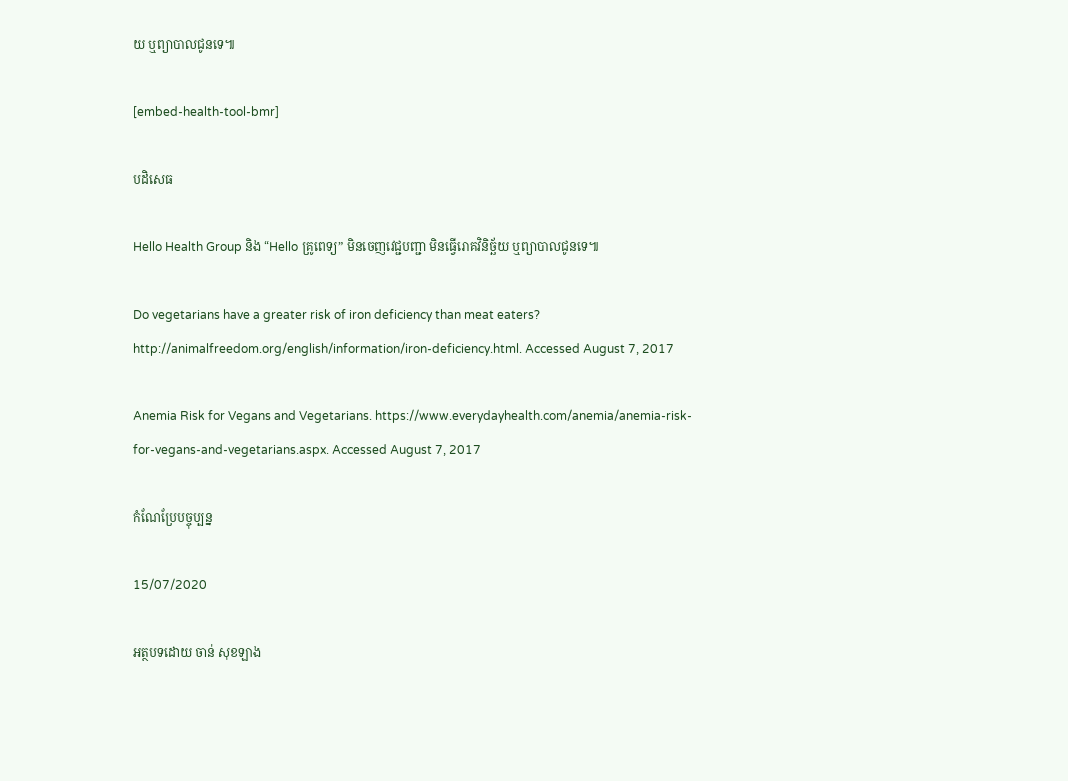យ ឬព្យាបាលជូនទេ៕

[embed-health-tool-bmr]

បដិសេធ

Hello Health Group និង “Hello គ្រូពេទ្យ” មិនចេញវេជ្ជបញ្ជា មិនធ្វើរោគវិនិច្ឆ័យ ឬព្យាបាលជូនទេ៕

Do vegetarians have a greater risk of iron deficiency than meat eaters? http://animalfreedom.org/english/information/iron-deficiency.html. Accessed August 7, 2017

Anemia Risk for Vegans and Vegetarians. https://www.everydayhealth.com/anemia/anemia-risk-for-vegans-and-vegetarians.aspx. Accessed August 7, 2017

កំណែប្រែបច្ចុប្បន្ន

15/07/2020

អត្ថបទដោយ ចាន់ សុខឡាង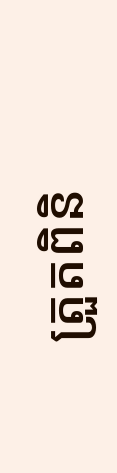ត្រួតពិនិ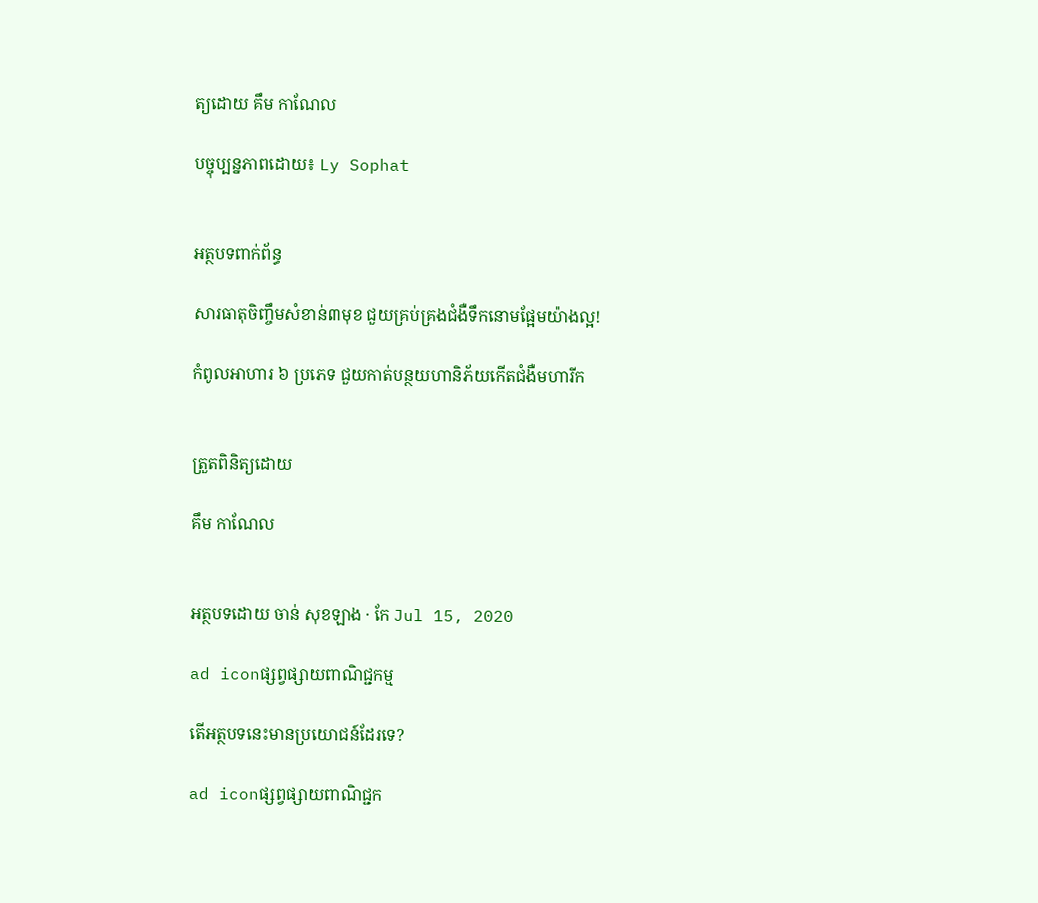ត្យដោយ គឹម កាណែល

បច្ចុប្បន្នភាពដោយ៖ Ly Sophat


អត្ថបទពាក់ព័ន្ធ

សារធាតុចិញ្ចឹមសំខាន់៣មុខ ជួយគ្រប់គ្រងជំងឺទឹកនោមផ្អែមយ៉ាងល្អ!

កំពូលអាហារ ៦ ប្រភេទ ជួយកាត់បន្ថយហានិភ័យកើតជំងឺមហារីក


ត្រួតពិនិត្យដោយ

គឹម កាណែល


អត្ថបទដោយ ចាន់ សុខឡាង · កែ Jul 15, 2020

ad iconផ្សព្វផ្សាយពាណិជ្ជកម្ម

តើអត្ថបទនេះមានប្រយោជន៍ដែរទេ?

ad iconផ្សព្វផ្សាយពាណិជ្ជក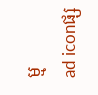ម្ម
ad iconផ្ស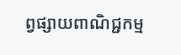ព្វផ្សាយពាណិជ្ជកម្ម